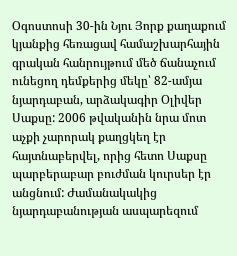Օգոստոսի 30-ին Նյու Յորք քաղաքում կյանքից հեռացավ համաշխարհային գրական հանրույթում մեծ ճանաչում ունեցող դեմքերից մեկը՝ 82-ամյա նյարդաբան, արձակագիր Օլիվեր Սաքսը: 2006 թվականին նրա մոտ աչքի չարորակ քաղցկեղ էր հայտնաբերվել, որից հետո Սաքսը պարբերաբար բուժման կուրսեր էր անցնում: Ժամանակակից նյարդաբանության ասպարեզում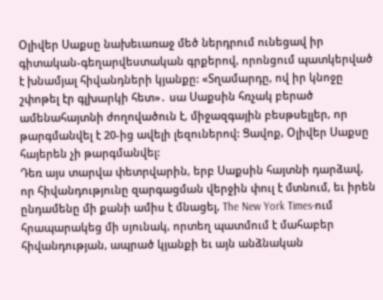Օլիվեր Սաքսը նախեւառաջ մեծ ներդրում ունեցավ իր գիտական-գեղարվեստական գրքերով, որոնցում պատկերված է խնամյալ հիվանդների կյանքը: «Տղամարդը, ով իր կնոջը շփոթել էր գլխարկի հետ»․ սա Սաքսին հռչակ բերած ամենահայտնի ժողովածուն է, միջազգային բեսթսելլեր, որ թարգմանվել է 20-ից ավելի լեզուներով: Ցավոք, Օլիվեր Սաքսը հայերեն չի թարգմանվել:
Դեռ այս տարվա փետրվարին, երբ Սաքսին հայտնի դարձավ, որ հիվանդությունը զարգացման վերջին փուլ է մտնում, եւ իրեն ընդամենը մի քանի ամիս է մնացել, The New York Times-ում հրապարակեց մի սյունակ, որտեղ պատմում է մահաբեր հիվանդության, ապրած կյանքի եւ այն անձնական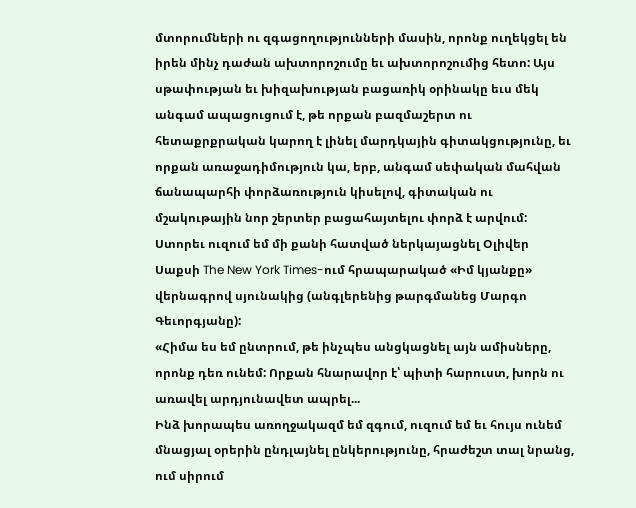մտորումների ու զգացողությունների մասին, որոնք ուղեկցել են իրեն մինչ դաժան ախտորոշումը եւ ախտորոշումից հետո: Այս սթափության եւ խիզախության բացառիկ օրինակը եւս մեկ անգամ ապացուցում է, թե որքան բազմաշերտ ու հետաքրքրական կարող է լինել մարդկային գիտակցությունը, եւ որքան առաջադիմություն կա, երբ, անգամ սեփական մահվան ճանապարհի փորձառություն կիսելով, գիտական ու մշակութային նոր շերտեր բացահայտելու փորձ է արվում: Ստորեւ ուզում եմ մի քանի հատված ներկայացնել Օլիվեր Սաքսի The New York Times-ում հրապարակած «Իմ կյանքը» վերնագրով սյունակից (անգլերենից թարգմանեց Մարգո Գեւորգյանը):
«Հիմա ես եմ ընտրում, թե ինչպես անցկացնել այն ամիսները, որոնք դեռ ունեմ: Որքան հնարավոր է՝ պիտի հարուստ, խորն ու առավել արդյունավետ ապրել...
Ինձ խորապես առողջակազմ եմ զգում, ուզում եմ եւ հույս ունեմ մնացյալ օրերին ընդլայնել ընկերությունը, հրաժեշտ տալ նրանց, ում սիրում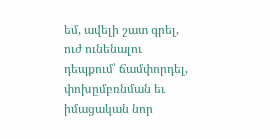եմ, ավելի շատ գրել, ուժ ունենալու դեպքում՝ ճամփորդել, փոխըմբռնման եւ իմացական նոր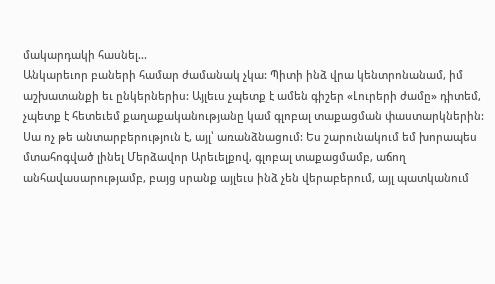մակարդակի հասնել...
Անկարեւոր բաների համար ժամանակ չկա: Պիտի ինձ վրա կենտրոնանամ, իմ աշխատանքի եւ ընկերներիս: Այլեւս չպետք է ամեն գիշեր «Լուրերի ժամը» դիտեմ, չպետք է հետեւեմ քաղաքականությանը կամ գլոբալ տաքացման փաստարկներին: Սա ոչ թե անտարբերություն է, այլ՝ առանձնացում: Ես շարունակում եմ խորապես մտահոգված լինել Մերձավոր Արեւելքով, գլոբալ տաքացմամբ, աճող անհավասարությամբ, բայց սրանք այլեւս ինձ չեն վերաբերում, այլ պատկանում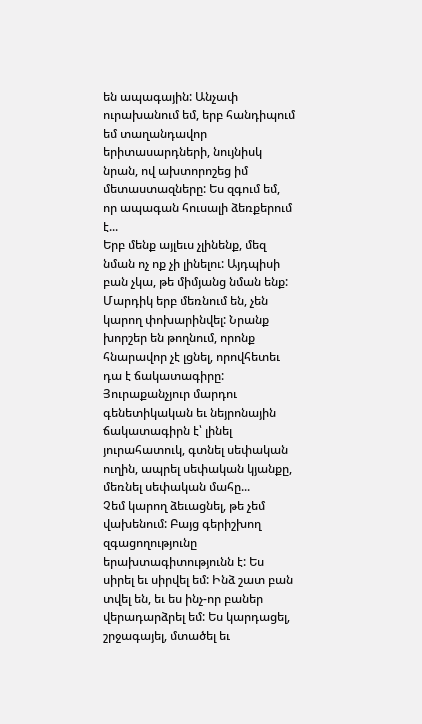են ապագային: Անչափ ուրախանում եմ, երբ հանդիպում եմ տաղանդավոր երիտասարդների, նույնիսկ նրան, ով ախտորոշեց իմ մետաստազները: Ես զգում եմ, որ ապագան հուսալի ձեռքերում է...
Երբ մենք այլեւս չլինենք, մեզ նման ոչ ոք չի լինելու: Այդպիսի բան չկա, թե միմյանց նման ենք: Մարդիկ երբ մեռնում են, չեն կարող փոխարինվել: Նրանք խորշեր են թողնում, որոնք հնարավոր չէ լցնել, որովհետեւ դա է ճակատագիրը: Յուրաքանչյուր մարդու գենետիկական եւ նեյրոնային ճակատագիրն է՝ լինել յուրահատուկ, գտնել սեփական ուղին, ապրել սեփական կյանքը, մեռնել սեփական մահը...
Չեմ կարող ձեւացնել, թե չեմ վախենում: Բայց գերիշխող զգացողությունը երախտագիտությունն է: Ես սիրել եւ սիրվել եմ: Ինձ շատ բան տվել են, եւ ես ինչ-որ բաներ վերադարձրել եմ: Ես կարդացել, շրջագայել, մտածել եւ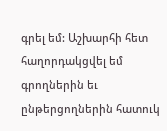գրել եմ: Աշխարհի հետ հաղորդակցվել եմ գրողներին եւ ընթերցողներին հատուկ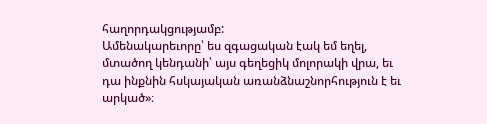հաղորդակցությամբ:
Ամենակարեւորը՝ ես զգացական էակ եմ եղել, մտածող կենդանի՝ այս գեղեցիկ մոլորակի վրա, եւ դա ինքնին հսկայական առանձնաշնորհություն է եւ արկած»։